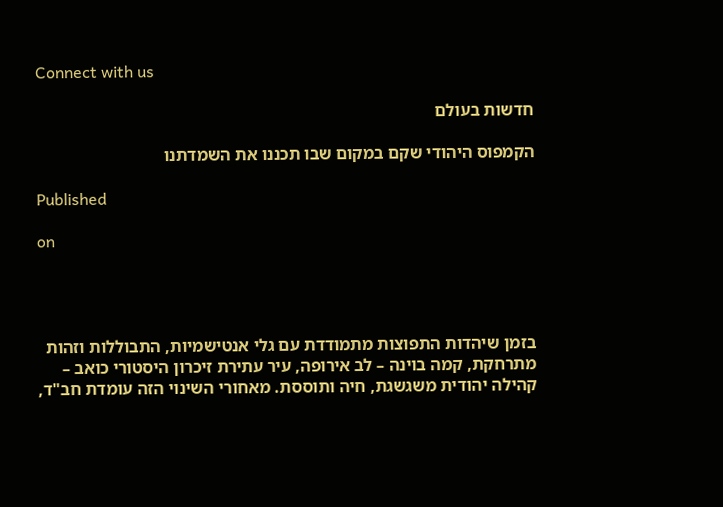Connect with us

חדשות בעולם

הקמפוס היהודי שקם במקום שבו תכננו את השמדתנו

Published

on




בזמן שיהדות התפוצות מתמודדת עם גלי אנטישמיות, התבוללות וזהות מתרחקת, קמה בוינה – לב אירופה, עיר עתירת זיכרון היסטורי כואב – קהילה יהודית משגשגת, חיה ותוססת. מאחורי השינוי הזה עומדת חב"ד,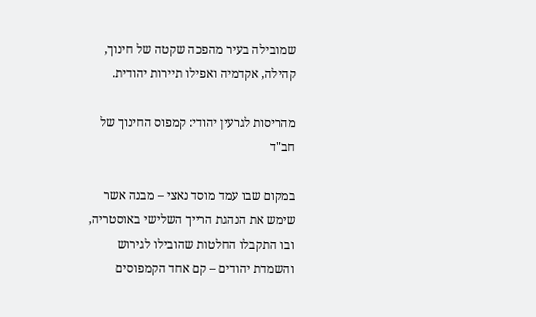שמובילה בעיר מהפכה שקטה של חינוך, קהילה, אקדמיה ואפילו תיירות יהודית.

מהריסות לגרעין יהודי: קמפוס החינוך של חב"ד

במקום שבו עמד מוסד נאצי – מבנה אשר שימש את הנהגת הרייך השלישי באוסטריה, ובו התקבלו החלטות שהובילו לגירוש והשמדת יהודים – קם אחד הקמפוסים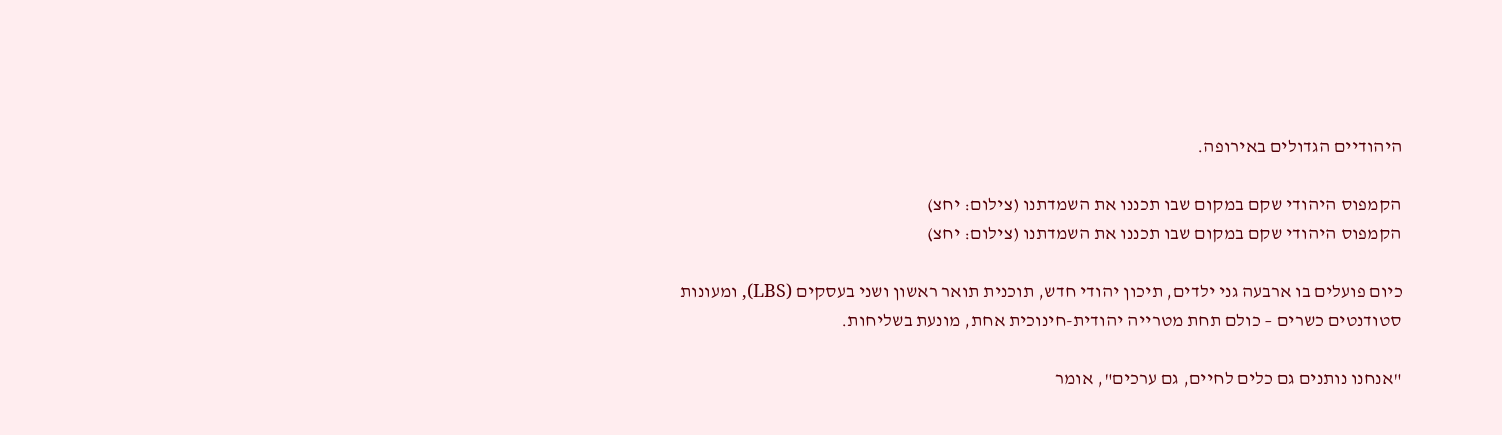היהודיים הגדולים באירופה.

הקמפוס היהודי שקם במקום שבו תכננו את השמדתנו (צילום: יחצ)
הקמפוס היהודי שקם במקום שבו תכננו את השמדתנו (צילום: יחצ)

כיום פועלים בו ארבעה גני ילדים, תיכון יהודי חדש, תוכנית תואר ראשון ושני בעסקים (LBS), ומעונות סטודנטים כשרים – כולם תחת מטרייה יהודית-חינוכית אחת, מונעת בשליחות.

"אנחנו נותנים גם כלים לחיים, גם ערכים", אומר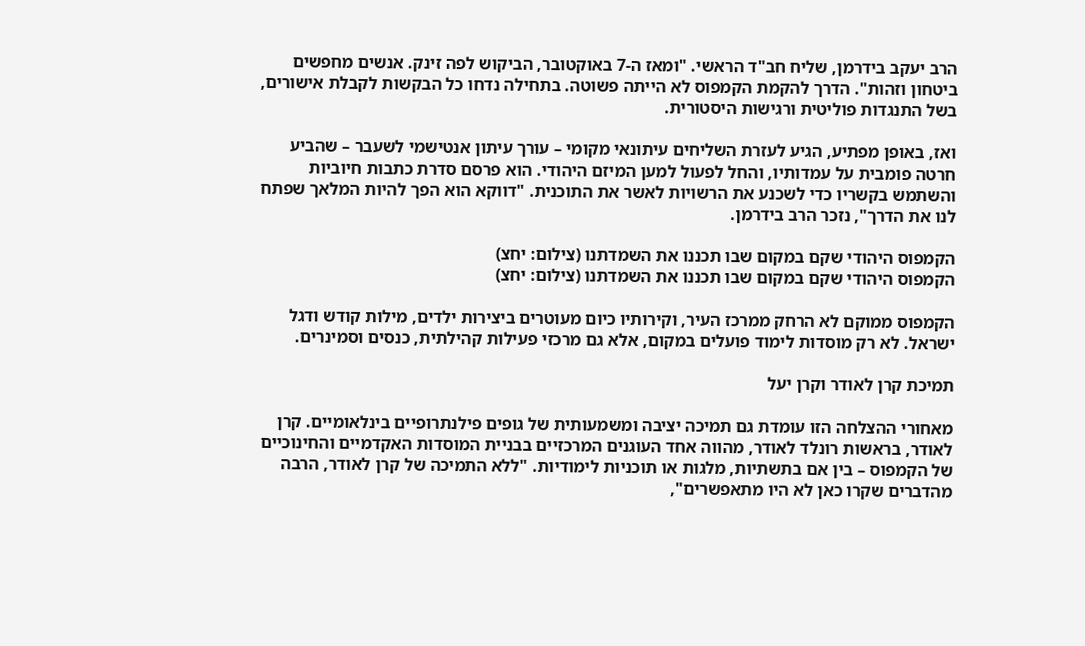הרב יעקב בידרמן, שליח חב"ד הראשי. "ומאז ה-7 באוקטובר, הביקוש לפה זינק. אנשים מחפשים ביטחון וזהות". הדרך להקמת הקמפוס לא הייתה פשוטה. בתחילה נדחו כל הבקשות לקבלת אישורים, בשל התנגדות פוליטית ורגישות היסטורית.

ואז, באופן מפתיע, הגיע לעזרת השליחים עיתונאי מקומי – עורך עיתון אנטישמי לשעבר – שהביע חרטה פומבית על עמדותיו, והחל לפעול למען המיזם היהודי. הוא פרסם סדרת כתבות חיוביות והשתמש בקשריו כדי לשכנע את הרשויות לאשר את התוכנית. "דווקא הוא הפך להיות המלאך שפתח לנו את הדרך", נזכר הרב בידרמן.

הקמפוס היהודי שקם במקום שבו תכננו את השמדתנו (צילום: יחצ)
הקמפוס היהודי שקם במקום שבו תכננו את השמדתנו (צילום: יחצ)

הקמפוס ממוקם לא הרחק ממרכז העיר, וקירותיו כיום מעוטרים ביצירות ילדים, מילות קודש ודגל ישראל. לא רק מוסדות לימוד פועלים במקום, אלא גם מרכזי פעילות קהילתית, כנסים וסמינרים.

תמיכת קרן לאודר וקרן יעל

מאחורי ההצלחה הזו עומדת גם תמיכה יציבה ומשמעותית של גופים פילנתרופיים בינלאומיים. קרן לאודר, בראשות רונלד לאודר, מהווה אחד העוגנים המרכזיים בבניית המוסדות האקדמיים והחינוכיים של הקמפוס – בין אם בתשתיות, מלגות או תוכניות לימודיות. "ללא התמיכה של קרן לאודר, הרבה מהדברים שקרו כאן לא היו מתאפשרים",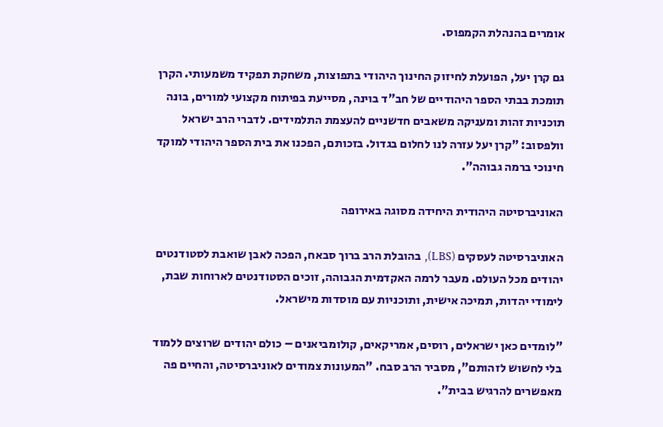אומרים בהנהלת הקמפוס.

גם קרן יעל, הפועלת לחיזוק החינוך היהודי בתפוצות, משחקת תפקיד משמעותי. הקרן תומכת בבתי הספר היהודיים של חב"ד בוינה, מסייעת בפיתוח מקצועי למורים, בונה תוכניות זהות ומעניקה משאבים חדשניים להעצמת התלמידים. לדברי הרב ישראל וולפסוב: "קרן יעל עזרה לנו לחלום בגדול. בזכותם, הפכנו את בית הספר היהודי למוקד חינוכי ברמה גבוהה".

האוניברסיטה היהודית היחידה מסוגה באירופה

האוניברסיטה לעסקים (LBS), בהובלת הרב ברוך סבאח, הפכה לאבן שואבת לסטודנטים יהודים מכל העולם. מעבר לרמה האקדמית הגבוהה, זוכים הסטודנטים לארוחות שבת, לימודי יהדות, תמיכה אישית, ותוכניות עם מוסדות מישראל.

"לומדים כאן ישראלים, רוסים, אמריקאים, קולומביאנים – כולם יהודים שרוצים ללמוד בלי לחשוש לזהותם", מסביר הרב סבח. "המעונות צמודים לאוניברסיטה, והחיים פה מאפשרים להרגיש בבית".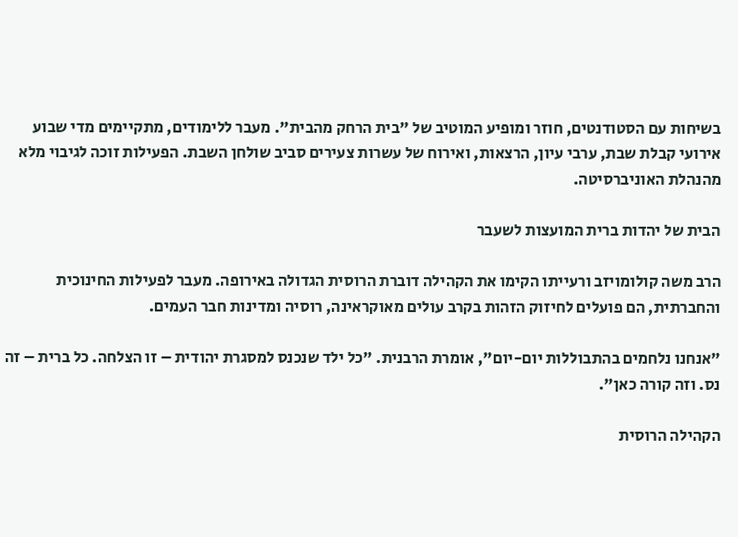בשיחות עם הסטודנטים, חוזר ומופיע המוטיב של "בית הרחק מהבית". מעבר ללימודים, מתקיימים מדי שבוע אירועי קבלת שבת, ערבי עיון, הרצאות, ואירוח של עשרות צעירים סביב שולחן השבת. הפעילות זוכה לגיבוי מלא מהנהלת האוניברסיטה.

הבית של יהדות ברית המועצות לשעבר

הרב משה קולומויזב ורעייתו הקימו את הקהילה דוברת הרוסית הגדולה באירופה. מעבר לפעילות החינוכית והחברתית, הם פועלים לחיזוק הזהות בקרב עולים מאוקראינה, רוסיה ומדינות חבר העמים.

"אנחנו נלחמים בהתבוללות יום-יום", אומרת הרבנית. "כל ילד שנכנס למסגרת יהודית – זו הצלחה. כל ברית – זה נס. וזה קורה כאן".

הקהילה הרוסית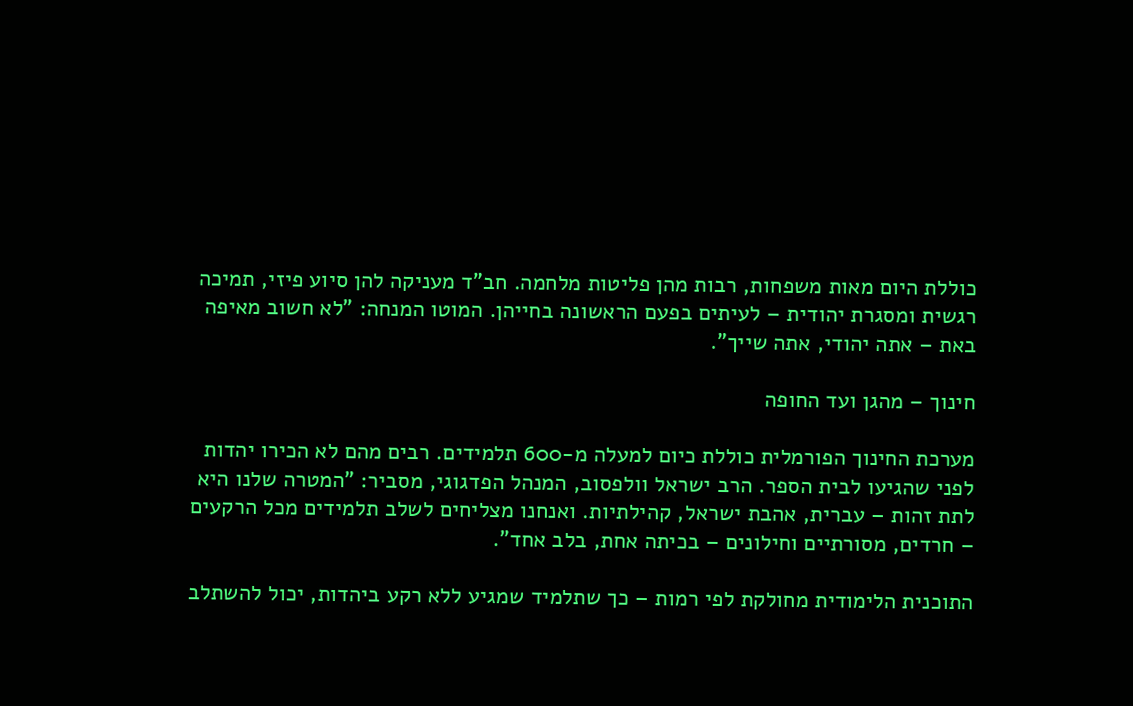כוללת היום מאות משפחות, רבות מהן פליטות מלחמה. חב"ד מעניקה להן סיוע פיזי, תמיכה רגשית ומסגרת יהודית – לעיתים בפעם הראשונה בחייהן. המוטו המנחה: "לא חשוב מאיפה באת – אתה יהודי, אתה שייך".

חינוך – מהגן ועד החופה

מערכת החינוך הפורמלית כוללת כיום למעלה מ-600 תלמידים. רבים מהם לא הכירו יהדות לפני שהגיעו לבית הספר. הרב ישראל וולפסוב, המנהל הפדגוגי, מסביר: "המטרה שלנו היא לתת זהות – עברית, אהבת ישראל, קהילתיות. ואנחנו מצליחים לשלב תלמידים מכל הרקעים – חרדים, מסורתיים וחילונים – בכיתה אחת, בלב אחד".

התוכנית הלימודית מחולקת לפי רמות – כך שתלמיד שמגיע ללא רקע ביהדות, יכול להשתלב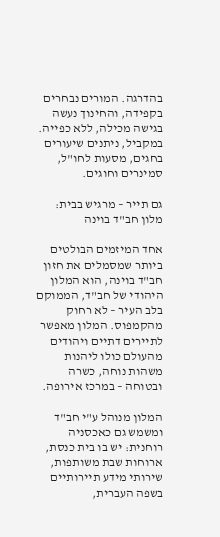בהדרגה. המורים נבחרים בקפידה, והחינוך נעשה בגישה מכילה, ללא כפייה. במקביל, ניתנים שיעורים בחגים, מסעות לחו"ל, סמינרים וחוגים.

גם תייר – מרגיש בבית: מלון חב"ד בוינה

אחד המיזמים הבולטים ביותר שמסמלים את חזון חב"ד בוינה, הוא המלון היהודי של חב"ד, הממוקם בלב העיר – לא רחוק מהקמפוס. המלון מאפשר לתיירים דתיים ויהודים מהעולם כולו ליהנות משהות נוחה, כשרה ובטוחה – במרכז אירופה.

המלון מנוהל ע"י חב"ד ומשמש גם כאכסניה רוחנית: יש בו בית כנסת, ארוחות שבת משותפות, שירותי מידע תיירותיים בשפה העברית,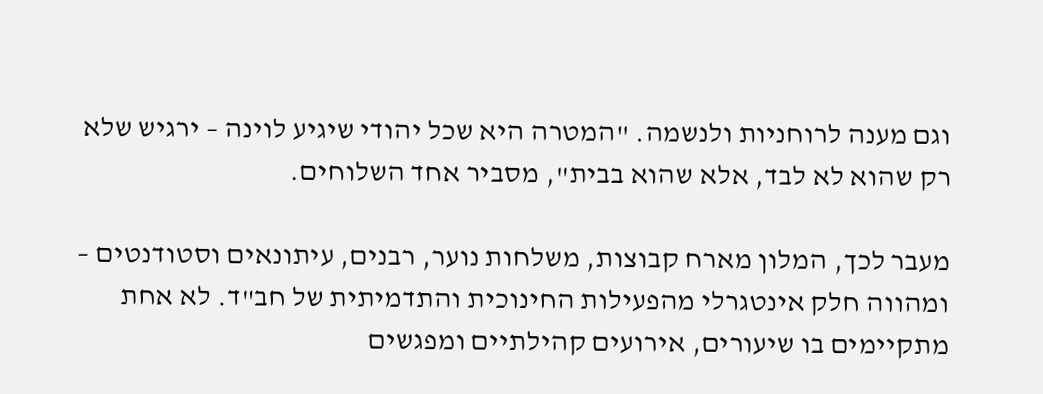וגם מענה לרוחניות ולנשמה. "המטרה היא שכל יהודי שיגיע לוינה – ירגיש שלא רק שהוא לא לבד, אלא שהוא בבית", מסביר אחד השלוחים.

מעבר לכך, המלון מארח קבוצות, משלחות נוער, רבנים, עיתונאים וסטודנטים – ומהווה חלק אינטגרלי מהפעילות החינוכית והתדמיתית של חב"ד. לא אחת מתקיימים בו שיעורים, אירועים קהילתיים ומפגשים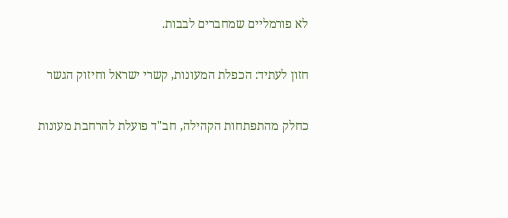לא פורמליים שמחברים לבבות.

חזון לעתיד: הכפלת המעונות, קשרי ישראל וחיזוק הגשר

כחלק מהתפתחות הקהילה, חב"ד פועלת להרחבת מעונות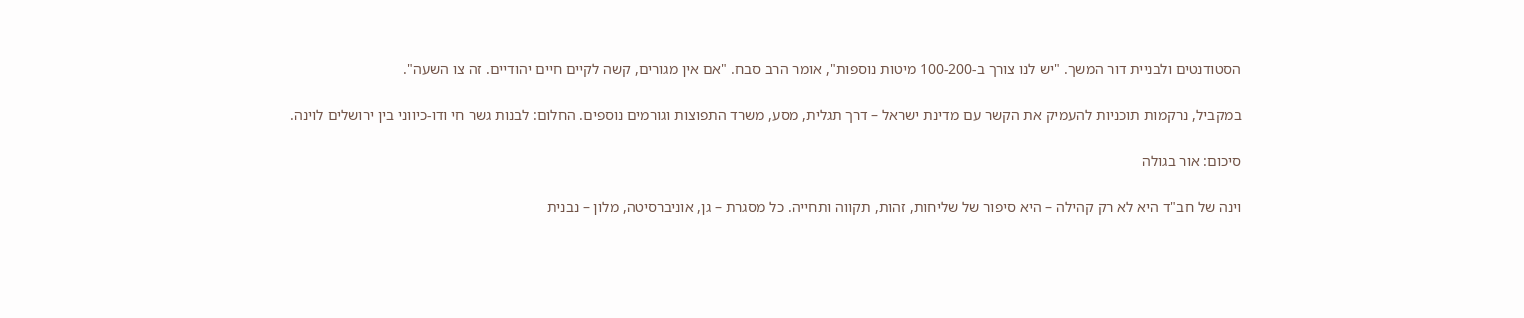הסטודנטים ולבניית דור המשך. "יש לנו צורך ב-100-200 מיטות נוספות", אומר הרב סבח. "אם אין מגורים, קשה לקיים חיים יהודיים. זה צו השעה".

במקביל, נרקמות תוכניות להעמיק את הקשר עם מדינת ישראל – דרך תגלית, מסע, משרד התפוצות וגורמים נוספים. החלום: לבנות גשר חי ודו-כיווני בין ירושלים לוינה.

סיכום: אור בגולה

וינה של חב"ד היא לא רק קהילה – היא סיפור של שליחות, זהות, תקווה ותחייה. כל מסגרת – גן, אוניברסיטה, מלון – נבנית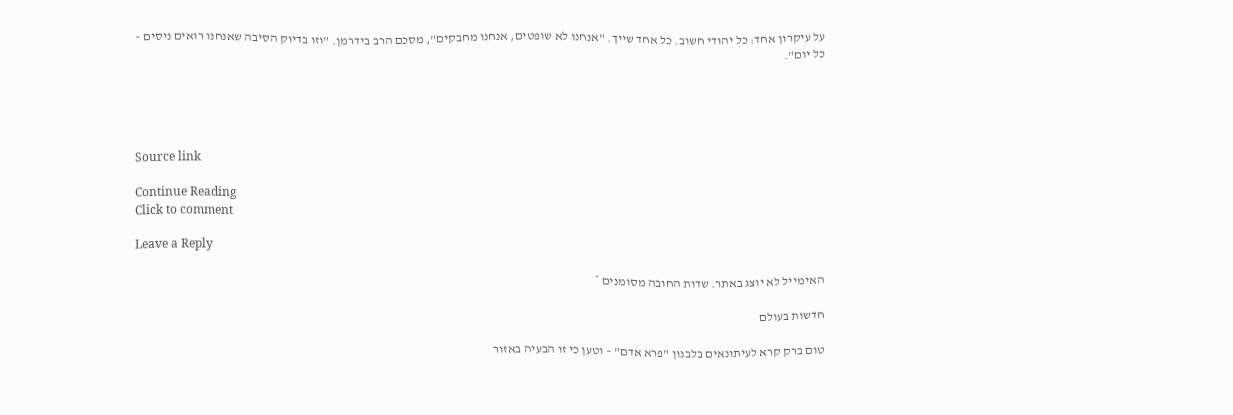על עיקרון אחד: כל יהודי חשוב. כל אחד שייך. "אנחנו לא שופטים, אנחנו מחבקים", מסכם הרב בידרמן. "וזו בדיוק הסיבה שאנחנו רואים ניסים – כל יום".





Source link

Continue Reading
Click to comment

Leave a Reply

האימייל לא יוצג באתר. שדות החובה מסומנים *

חדשות בעולם

טום ברק קרא לעיתונאים בלבנון "פרא אדם" – וטען כי זו הבעיה באזור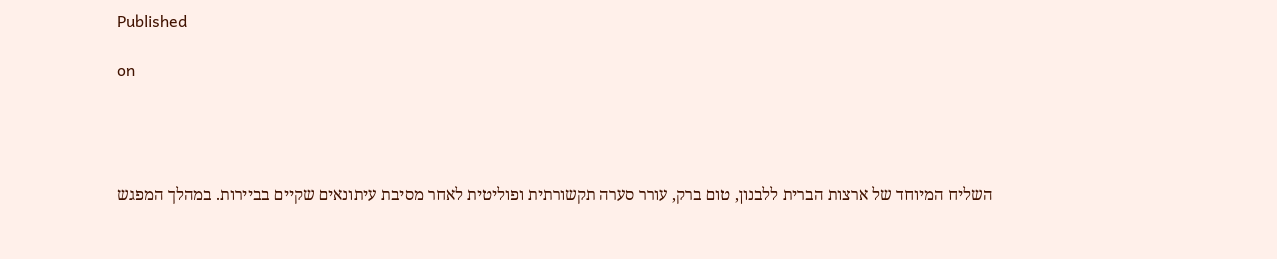Published

on




השליח המיוחד של ארצות הברית ללבנון, טום ברק, עורר סערה תקשורתית ופוליטית לאחר מסיבת עיתונאים שקיים בביירות. במהלך המפגש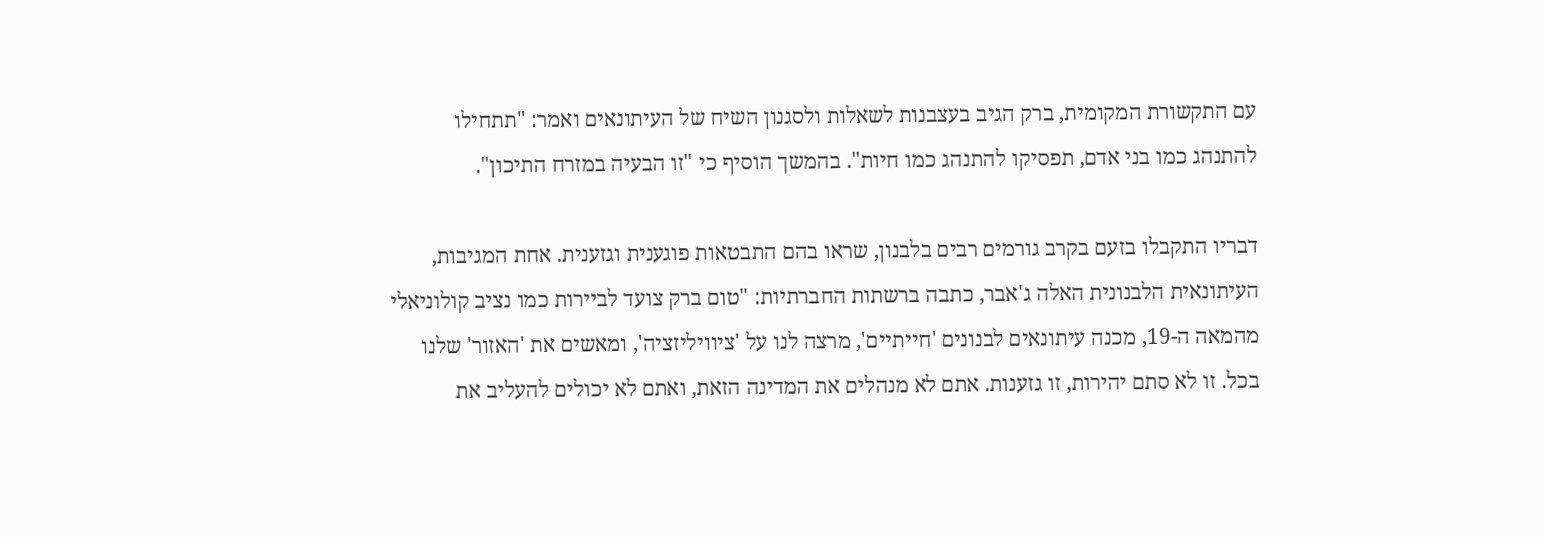עם התקשורת המקומית, ברק הגיב בעצבנות לשאלות ולסגנון השיח של העיתונאים ואמר: "תתחילו להתנהג כמו בני אדם, תפסיקו להתנהג כמו חיות". בהמשך הוסיף כי "זו הבעיה במזרח התיכון".

דבריו התקבלו בזעם בקרב גורמים רבים בלבנון, שראו בהם התבטאות פוגענית וגזענית. אחת המגיבות, העיתונאית הלבנונית האלה ג'אבר, כתבה ברשתות החברתיות: "טום ברק צועד לביירות כמו נציב קולוניאלי מהמאה ה-19, מכנה עיתונאים לבנונים 'חייתיים', מרצה לנו על 'ציוויליזציה', ומאשים את 'האזור' שלנו בכל. זו לא סתם יהירות, זו גזענות. אתם לא מנהלים את המדינה הזאת, ואתם לא יכולים להעליב את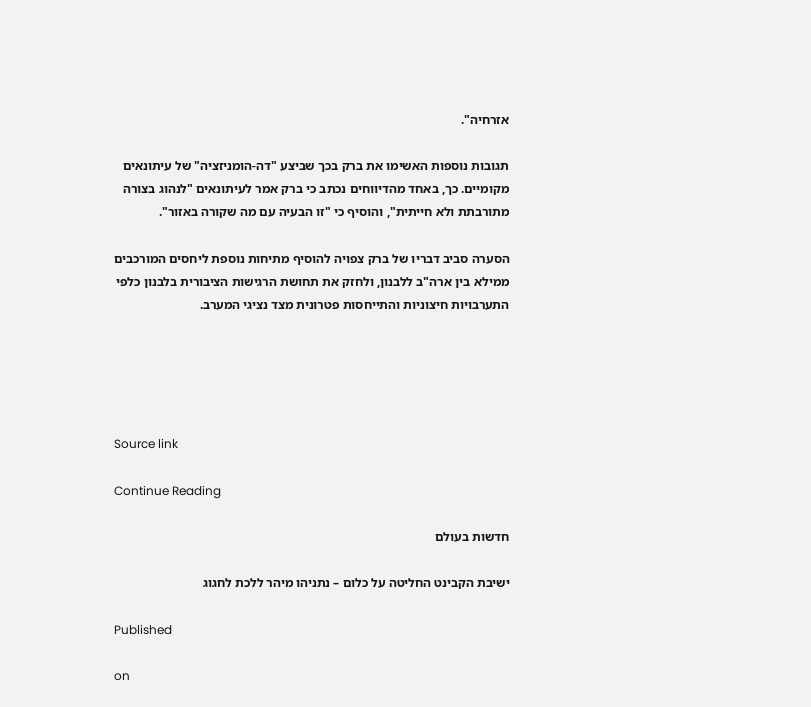אזרחיה".

תגובות נוספות האשימו את ברק בכך שביצע "דה-הומניזציה" של עיתונאים מקומיים. כך, באחד מהדיווחים נכתב כי ברק אמר לעיתונאים "לנהוג בצורה מתורבתת ולא חייתית", והוסיף כי "זו הבעיה עם מה שקורה באזור".

הסערה סביב דבריו של ברק צפויה להוסיף מתיחות נוספת ליחסים המורכבים ממילא בין ארה"ב ללבנון, ולחזק את תחושת הרגישות הציבורית בלבנון כלפי התערבויות חיצוניות והתייחסות פטרונית מצד נציגי המערב.





Source link

Continue Reading

חדשות בעולם

ישיבת הקבינט החליטה על כלום – נתניהו מיהר ללכת לחגוג

Published

on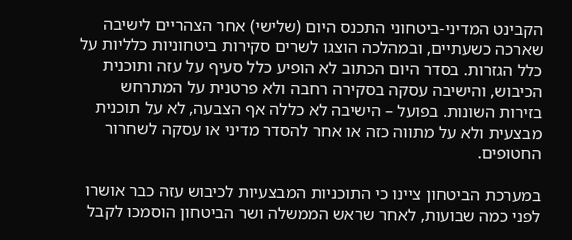הקבינט המדיני-ביטחוני התכנס היום (שלישי) אחר הצהריים לישיבה שארכה כשעתיים, ובמהלכה הוצגו לשרים סקירות ביטחוניות כלליות על כלל הגזרות. בסדר היום הכתוב לא הופיע כלל סעיף על עזה ותוכנית הכיבוש, והישיבה עסקה בסקירה רחבה ולא פרטנית על המתרחש בזירות השונות. בפועל – הישיבה לא כללה אף הצבעה, לא על תוכנית מבצעית ולא על מתווה כזה או אחר להסדר מדיני או עסקה לשחרור החטופים.

במערכת הביטחון ציינו כי התוכניות המבצעיות לכיבוש עזה כבר אושרו לפני כמה שבועות, לאחר שראש הממשלה ושר הביטחון הוסמכו לקבל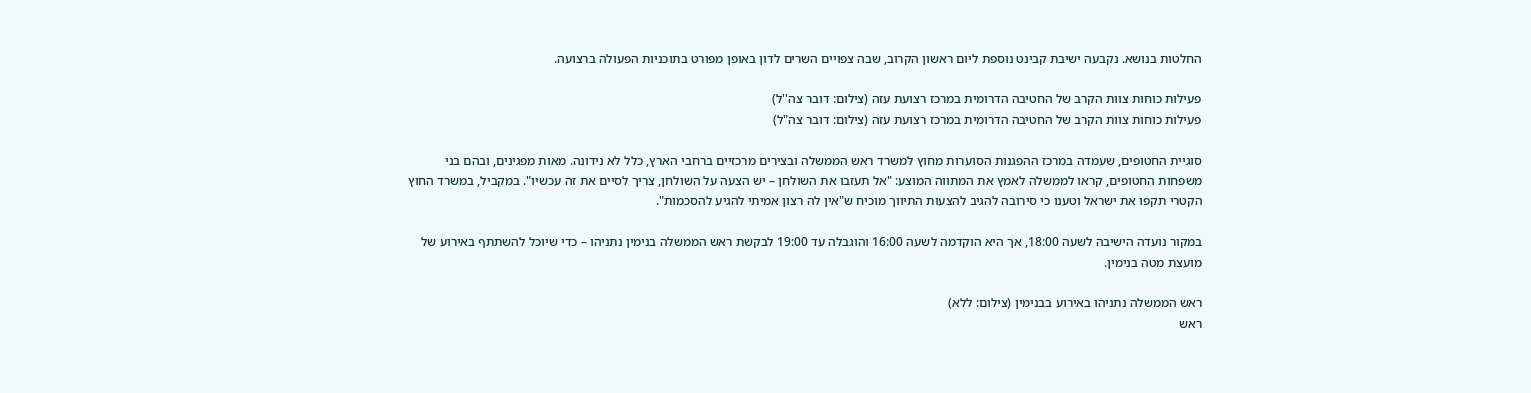החלטות בנושא. נקבעה ישיבת קבינט נוספת ליום ראשון הקרוב, שבה צפויים השרים לדון באופן מפורט בתוכניות הפעולה ברצועה.

פעילות כוחות צוות הקרב של החטיבה הדרומית במרכז רצועת עזה (צילום: דובר צה''ל)
פעילות כוחות צוות הקרב של החטיבה הדרומית במרכז רצועת עזה (צילום: דובר צה"ל)

סוגיית החטופים, שעמדה במרכז ההפגנות הסוערות מחוץ למשרד ראש הממשלה ובצירים מרכזיים ברחבי הארץ, כלל לא נידונה. מאות מפגינים, ובהם בני משפחות החטופים, קראו לממשלה לאמץ את המתווה המוצע: "אל תעזבו את השולחן – יש הצעה על השולחן, צריך לסיים את זה עכשיו". במקביל, במשרד החוץ הקטרי תקפו את ישראל וטענו כי סירובה להגיב להצעות התיווך מוכיח ש"אין לה רצון אמיתי להגיע להסכמות".

במקור נועדה הישיבה לשעה 18:00, אך היא הוקדמה לשעה 16:00 והוגבלה עד 19:00 לבקשת ראש הממשלה בנימין נתניהו – כדי שיוכל להשתתף באירוע של מועצת מטה בנימין.

ראש הממשלה נתניהו באירוע בבנימין (צילום: ללא)
ראש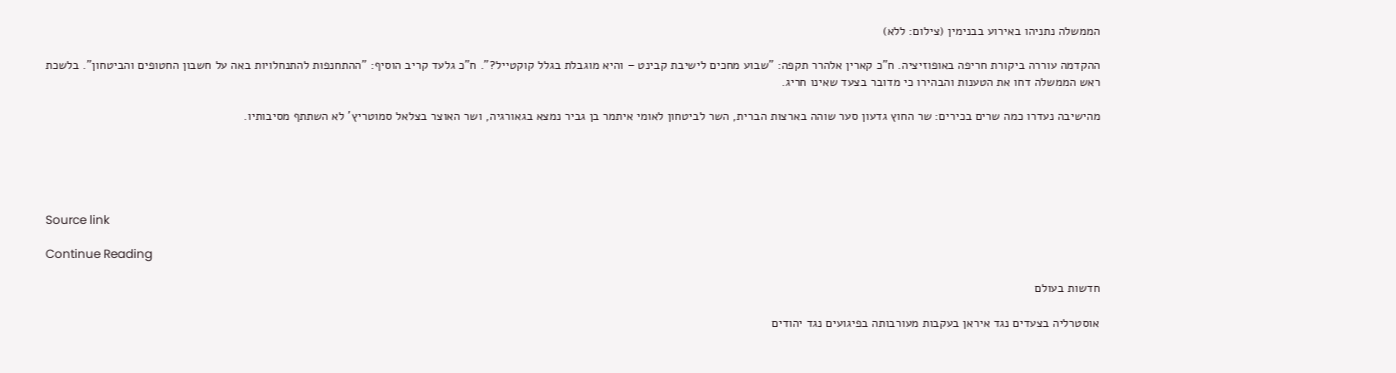הממשלה נתניהו באירוע בבנימין (צילום: ללא)

ההקדמה עוררה ביקורת חריפה באופוזיציה. ח"כ קארין אלהרר תקפה: "שבוע מחכים לישיבת קבינט – והיא מוגבלת בגלל קוקטייל?". ח"כ גלעד קריב הוסיף: "ההתחנפות להתנחלויות באה על חשבון החטופים והביטחון". בלשכת ראש הממשלה דחו את הטענות והבהירו כי מדובר בצעד שאינו חריג.

מהישיבה נעדרו כמה שרים בכירים: שר החוץ גדעון סער שוהה בארצות הברית, השר לביטחון לאומי איתמר בן גביר נמצא בגאורגיה, ושר האוצר בצלאל סמוטריץ' לא השתתף מסיבותיו.





Source link

Continue Reading

חדשות בעולם

אוסטרליה בצעדים נגד איראן בעקבות מעורבותה בפיגועים נגד יהודים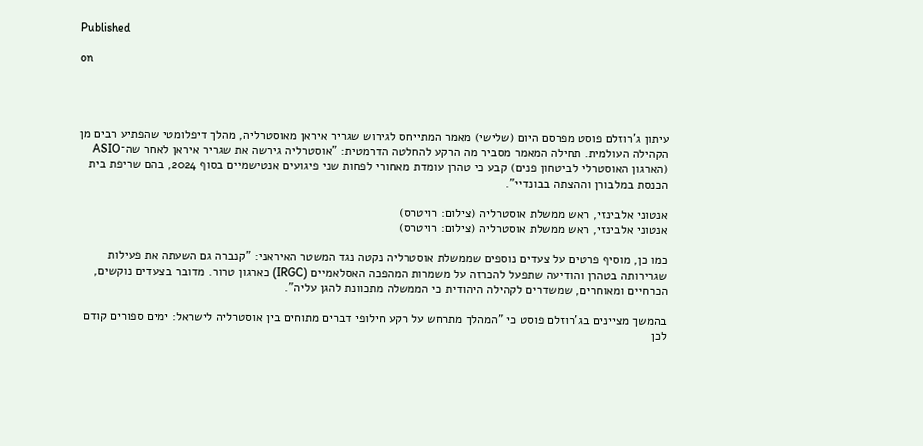Published

on




עיתון ג'רוזלם פוסט מפרסם היום (שלישי) מאמר המתייחס לגירוש שגריר איראן מאוסטרליה, מהלך דיפלומטי שהפתיע רבים מן הקהילה העולמית. תחילה המאמר מסביר מה הרקע להחלטה הדרמטית: "אוסטרליה גירשה את שגריר איראן לאחר שה־ASIO (הארגון האוסטרלי לביטחון פנים) קבע כי טהרן עומדת מאחורי לפחות שני פיגועים אנטישמיים בסוף 2024, בהם שריפת בית הכנסת במלבורן וההצתה בבונדיי".

אנטוני אלבינזי, ראש ממשלת אוסטרליה (צילום: רויטרס)
אנטוני אלבינזי, ראש ממשלת אוסטרליה (צילום: רויטרס)

כמו כן, מוסיף פרטים על צעדים נוספים שממשלת אוסטרליה נקטה נגד המשטר האיראני: "קנברה גם השעתה את פעילות שגרירותה בטהרן והודיעה שתפעל להכרזה על משמרות המהפכה האסלאמיים (IRGC) כארגון טרור. מדובר בצעדים נוקשים, הכרחיים ומאוחרים, שמשדרים לקהילה היהודית כי הממשלה מתכוונת להגן עליה".

בהמשך מציינים בג'רוזלם פוסט כי "המהלך מתרחש על רקע חילופי דברים מתוחים בין אוסטרליה לישראל: ימים ספורים קודם לכן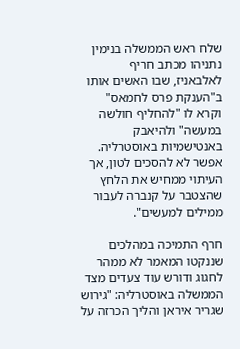שלח ראש הממשלה בנימין נתניהו מכתב חריף לאלבאניז, שבו האשים אותו ב"הענקת פרס לחמאס" וקרא לו "להחליף חולשה במעשה" ולהיאבק באנטישמיות באוסטרליה. אפשר לא להסכים לטון, אך העיתוי ממחיש את הלחץ שהצטבר על קנברה לעבור ממילים למעשים".

חרף התמיכה במהלכים שננקטו המאמר לא ממהר לחגוג ודורש עוד צעדים מצד הממשלה באוסטרליה: "גירוש שגריר איראן והליך הכרזה על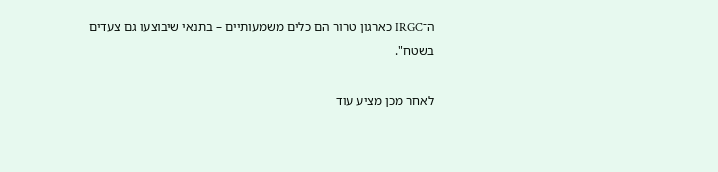ה־IRGC כארגון טרור הם כלים משמעותיים – בתנאי שיבוצעו גם צעדים בשטח".

לאחר מכן מציע עוד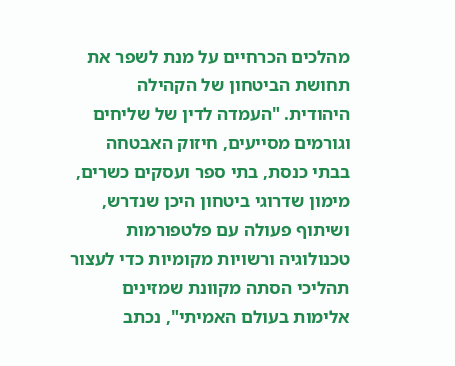מהלכים הכרחיים על מנת לשפר את תחושת הביטחון של הקהילה היהודית. "העמדה לדין של שליחים וגורמים מסייעים, חיזוק האבטחה בבתי כנסת, בתי ספר ועסקים כשרים, מימון שדרוגי ביטחון היכן שנדרש, ושיתוף פעולה עם פלטפורמות טכנולוגיה ורשויות מקומיות כדי לעצור תהליכי הסתה מקוונת שמזינים אלימות בעולם האמיתי", נכתב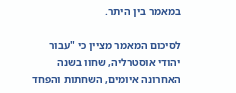במאמר בין היתר.

לסיכום המאמר מציין כי "עבור יהודי אוסטרליה, שחוו בשנה האחרונה איומים, השחתות והפחד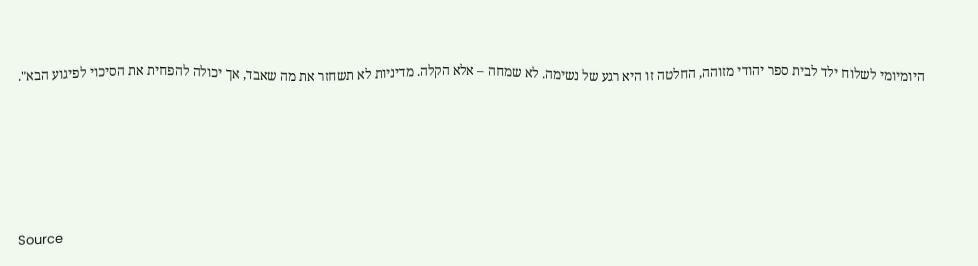היומיומי לשלוח ילד לבית ספר יהודי מזוהה, החלטה זו היא רגע של נשימה. לא שמחה – אלא הקלה. מדיניות לא תשחזר את מה שאבד, אך יכולה להפחית את הסיכוי לפיגוע הבא".





Source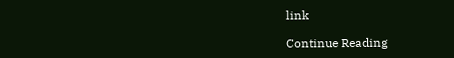link

Continue Reading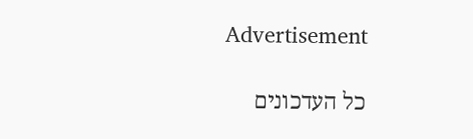Advertisement

כל העדכונים